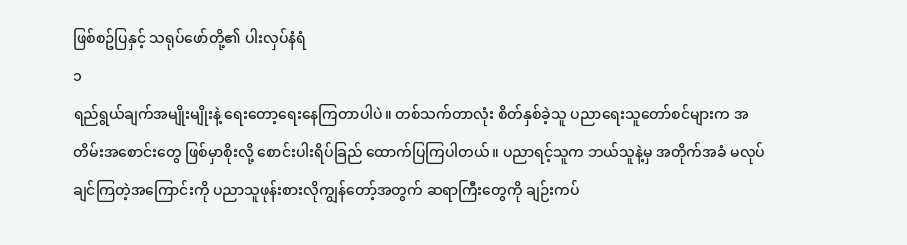ဖြစ်စဥ်ပြနှင့် သရုပ်ဖော်တို့၏ ပါးလှပ်နံရံ
၁
ရည်ရွယ်ချက်အမျိုးမျိုးနဲ့ ရေးတော့ရေးနေကြတာပါပဲ။ တစ်သက်တာလုံး စိတ်နှစ်ခဲ့သူ ပညာရေးသူတော်စင်များက အတိမ်းအစောင်းတွေ ဖြစ်မှာစိုးလို့ စောင်းပါးရိပ်ခြည် ထောက်ပြကြပါတယ်။ ပညာရင့်သူက ဘယ်သူနဲ့မှ အတိုက်အခံ မလုပ်ချင်ကြတဲ့အကြောင်းကို ပညာသူဖုန်းစားလိုကျွန်တော့်အတွက် ဆရာကြီးတွေကို ချဉ်းကပ်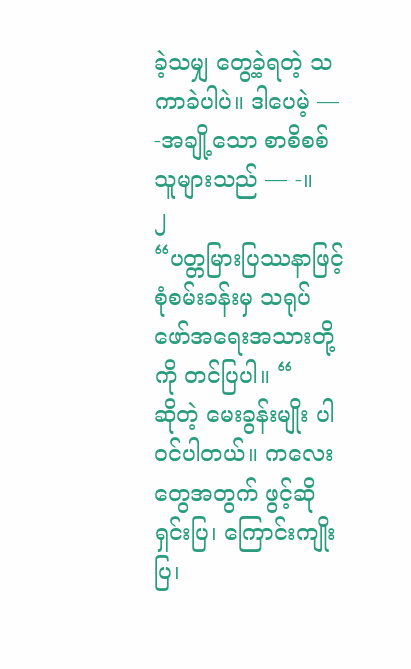ခဲ့သမျှ တွေ့ခဲ့ရတဲ့ သကာခဲပါပဲ။ ဒါပေမဲ့ — -အချို့သော စာစိစစ်သူများသည် — -။
၂
“ပတ္တမြားပြဿနာဖြင့် စုံစမ်းခန်းမှ သရုပ်ဖော်အရေးအသားတို့ကို တင်ပြပါ။ “
ဆိုတဲ့ မေးခွန်းမျိုး ပါဝင်ပါတယ်။ ကလေးတွေအတွက် ဖွင့်ဆိုရှင်းပြ၊ ကြောင်းကျိုးပြ၊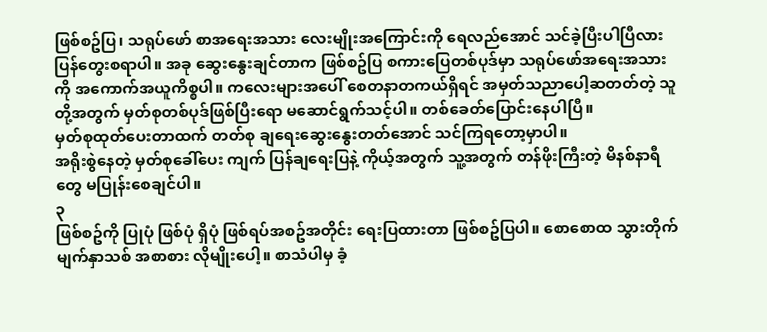ဖြစ်စဥ်ပြ၊ သရုပ်ဖော် စာအရေးအသား လေးမျိုးအကြောင်းကို ရေလည်အောင် သင်ခဲ့ပြီးပါပြီလား ပြန်တွေးစရာပါ။ အခု ဆွေးနွေးချင်တာက ဖြစ်စဥ်ပြ စကားပြေတစ်ပုဒ်မှာ သရုပ်ဖော်အရေးအသားကို အကောက်အယူကိစ္စပါ။ ကလေးများအပေါ် စေတနာတကယ်ရှိရင် အမှတ်သညာပေါ့ဆတတ်တဲ့ သူတို့အတွက် မှတ်စုတစ်ပုဒ်ဖြစ်ပြီးရော မဆောင်ရွက်သင့်ပါ။ တစ်ခေတ်ပြောင်းနေပါပြီ။
မှတ်စုထုတ်ပေးတာထက် တတ်စု ချရေးဆွေးနွေးတတ်အောင် သင်ကြရတော့မှာပါ။
အရိုးစွဲနေတဲ့ မှတ်စုခေါ်ပေး ကျက် ပြန်ချရေးပြနဲ့ ကိုယ့်အတွက် သူ့အတွက် တန်ဖိုးကြီးတဲ့ မိနစ်နာရီတွေ မပြုန်းစေချင်ပါ။
၃
ဖြစ်စဥ်ကို ပြုပုံ ဖြစ်ပုံ ရှိပုံ ဖြစ်ရပ်အစဥ်အတိုင်း ရေးပြထားတာ ဖြစ်စဥ်ပြပါ။ စောစောထ သွားတိုက် မျက်နှာသစ် အစာစား လိုမျိုးပေါ့။ စာသံပါမှ ခံ့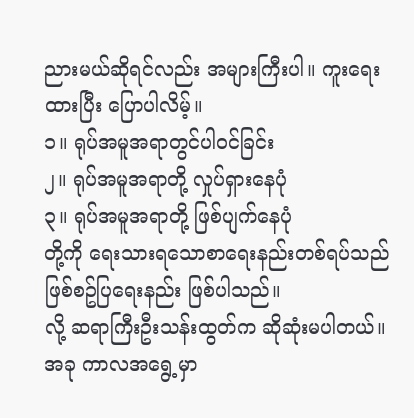ညားမယ်ဆိုရင်လည်း အများကြီးပါ။ ကူးရေးထားပြီး ပြောပါလိမ့်။
၁။ ရုပ်အမူအရာတွင်ပါဝင်ခြင်း
၂။ ရုပ်အမူအရာတို့ လှုပ်ရှားနေပုံ
၃။ ရုပ်အမူအရာတို့ ဖြစ်ပျက်နေပုံ
တို့ကို ရေးသားရသောစာရေးနည်းတစ်ရပ်သည် ဖြစ်စဥ်ပြရေးနည်း ဖြစ်ပါသည်။
လို့ ဆရာကြီးဦးသန်းထွတ်က ဆိုဆုံးမပါတယ်။
အခု ကာလအရွေ့မှာ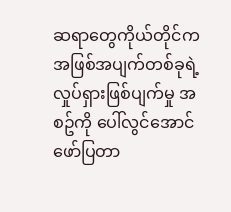ဆရာတွေကိုယ်တိုင်က အဖြစ်အပျက်တစ်ခုရဲ့ လှုပ်ရှားဖြစ်ပျက်မှု အစဥ်ကို ပေါ်လွင်အောင် ဖော်ပြတာ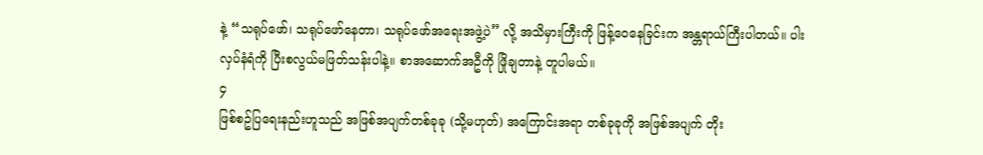နဲ့ “သရုပ်ဖော်၊ သရုပ်ဖော်နေတာ၊ သရုပ်ဖော်အရေးအဖွဲ့ပဲ” လို့ အသိမှားကြီးကို ဖြန့်ဝေနေခြင်းက အန္တရာယ်ကြီးပါတယ်။ ပါးလှပ်နံရံကို ပြီးစလွယ်မဖြတ်သန်းပါနဲ့။ စာအဆောက်အဦကို ဖြိုချတာနဲ့ တူပါမယ်။
၄
ဖြစ်စဥ်ပြရေးနည်းဟူသည် အဖြစ်အပျက်တစ်ခုခု (သို့မဟုတ်) အကြောင်းအရာ တစ်ခုခုကို အဖြစ်အပျက် တိုး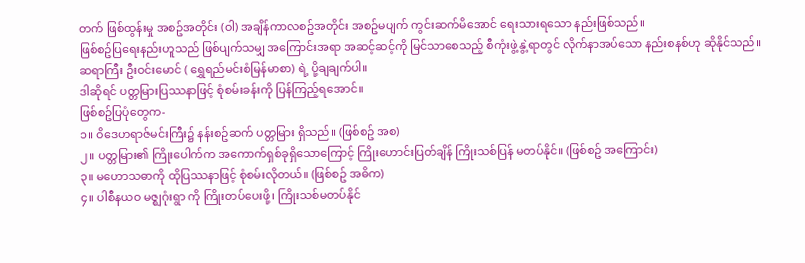တက် ဖြစ်ထွန်းမှု အစဥ်အတိုင်း (ဝါ) အချိန်ကာလစဥ်အတိုင်း အစဥ်မပျက် ကွင်းဆက်မိအောင် ရေးသားရသော နည်းဖြစ်သည်။
ဖြစ်စဥ်ပြရေးနည်းဟူသည် ဖြစ်ပျက်သမျှ အကြောင်းအရာ အဆင့်ဆင့်ကို မြင်သာစေသည့် စီကုံးဖွဲ့နွဲ့ရာတွင် လိုက်နာအပ်သော နည်းစနစ်ဟု ဆိုနိုင်သည်။
ဆရာကြီး ဦးဝင်းမောင် ( ရွှေရည်မင်းစံမြန်မာစာ) ရဲ့ ပို့ချချက်ပါ။
ဒါဆိုရင် ပတ္တမြားပြဿနာဖြင့် စုံစမ်းခန်းကို ပြန်ကြည့်ရအောင်။
ဖြစ်စဥ်ပြပုံတွေက-
၁။ ဝိဒေဟရာဇ်မင်းကြီး၌ နန်းစဥ်ဆက် ပတ္တမြား ရှိသည်။ (ဖြစ်စဥ် အစ)
၂။ ပတ္တမြား၏ ကြိုးပေါက်က အကောက်ရှစ်ခုရှိသောကြောင့် ကြိုးဟောင်းပြတ်ချိန် ကြိုးသစ်ပြန် မတပ်နိုင်။ (ဖြစ်စဥ် အကြောင်း)
၃။ မဟောသဓာကို ထိုပြဿနာဖြင့် စုံစမ်းလိုတယ်။ (ဖြစ်စဥ် အဓိက)
၄။ ပါစီနယဝ မဇ္ဈဂုံးရွာ ကို ကြိုးတပ်ပေးဖို့၊ ကြိုးသစ်မတပ်နိုင်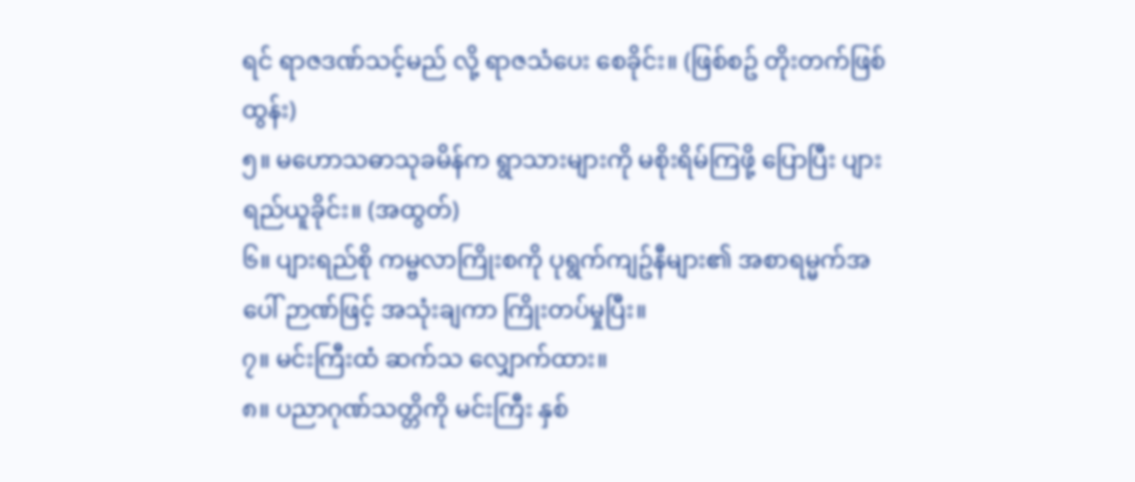ရင် ရာဇဒဏ်သင့်မည် လို့ ရာဇသံပေး စေခိုင်း။ (ဖြစ်စဥ် တိုးတက်ဖြစ်ထွန်း)
၅။ မဟောသဓာသုခမိန်က ရွာသားများကို မစိုးရိမ်ကြဖို့ ပြောပြီး ပျားရည်ယူခိုင်း။ (အထွတ်)
၆။ ပျားရည်စို ကမ္ဗလာကြိုးစကို ပုရွက်ကျဥ်နီများ၏ အစာရမ္မက်အပေါ် ဉာဏ်ဖြင့် အသုံးချကာ ကြိုးတပ်မှုပြီး။
၇။ မင်းကြီးထံ ဆက်သ လျှောက်ထား။
၈။ ပညာဂုဏ်သတ္တိကို မင်းကြီး နှစ်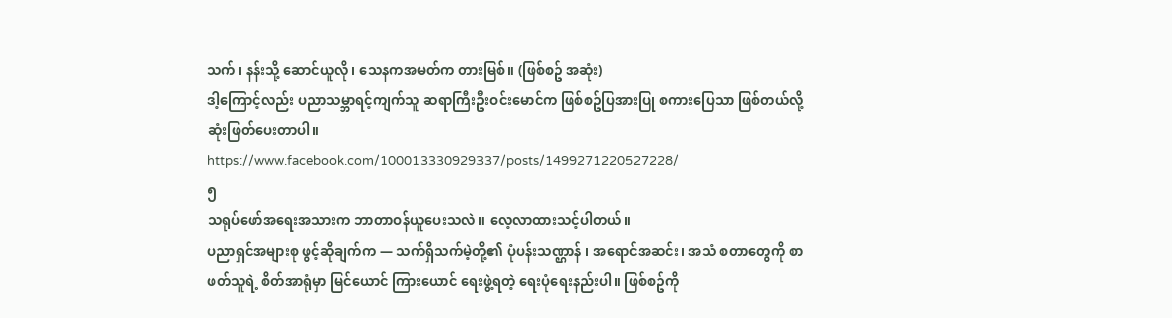သက်၊ နန်းသို့ ဆောင်ယူလို၊ သေနကအမတ်က တားမြစ်။ (ဖြစ်စဥ် အဆုံး)
ဒါ့ကြောင့်လည်း ပညာသမ္ဘာရင့်ကျက်သူ ဆရာကြီးဦးဝင်းမောင်က ဖြစ်စဥ်ပြအားပြု စကားပြေသာ ဖြစ်တယ်လို့ ဆုံးဖြတ်ပေးတာပါ။
https://www.facebook.com/100013330929337/posts/1499271220527228/
၅
သရုပ်ဖော်အရေးအသားက ဘာတာဝန်ယူပေးသလဲ။ လေ့လာထားသင့်ပါတယ်။
ပညာရှင်အများစု ဖွင့်ဆိုချက်က — သက်ရှိသက်မဲ့တို့၏ ပုံပန်းသဏ္ဌာန် ၊ အရောင်အဆင်း၊ အသံ စတာတွေကို စာဖတ်သူရဲ့ စိတ်အာရုံမှာ မြင်ယောင် ကြားယောင် ရေးဖွဲ့ရတဲ့ ရေးပုံရေးနည်းပါ။ ဖြစ်စဥ်ကို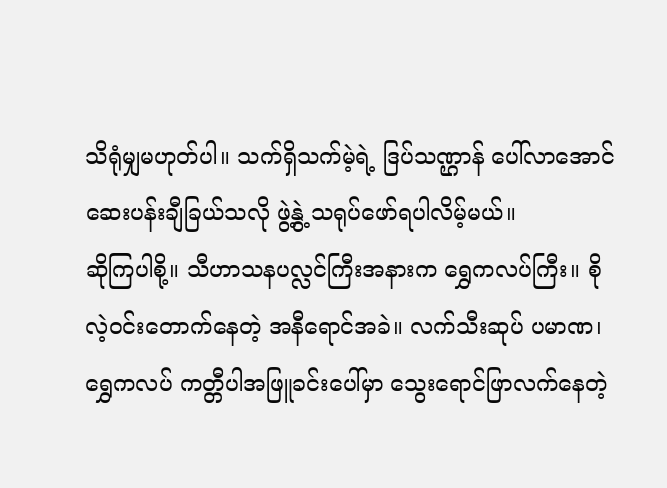သိရုံမျှမဟုတ်ပါ။ သက်ရှိသက်မဲ့ရဲ့ ဒြပ်သဏ္ဌာန် ပေါ်လာအောင် ဆေးပန်းချီခြယ်သလို ဖွဲ့နွဲ့ သရုပ်ဖော်ရပါလိမ့်မယ်။
ဆိုကြပါစို့။ သီဟာသနပလ္လင်ကြီးအနားက ရွှေကလပ်ကြီး။ စိုလဲ့ဝင်းတောက်နေတဲ့ အနီရောင်အခဲ။ လက်သီးဆုပ် ပမာဏ၊ ရွှေကလပ် ကတ္တီပါအဖြူခင်းပေါ်မှာ သွေးရောင်ဖြာလက်နေတဲ့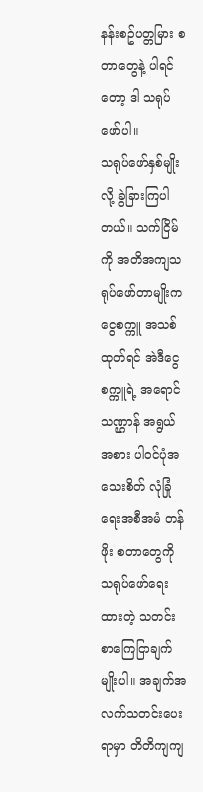နန်းစဥ်ပတ္တမြား စတာတွေနဲ့ ပါရင်တော့ ဒါ သရုပ်ဖော်ပါ။
သရုပ်ဖော်နှစ်မျိုးလို့ ခွဲခြားကြပါတယ်။ သက်ငြိမ်ကို အတိအကျသရုပ်ဖော်တာမျိုးက ငွေစက္ကူ အသစ်ထုတ်ရင် အဲဒီငွေစက္ကူရဲ့ အရောင် သဏ္ဌာန် အရွယ်အစား ပါဝင်ပုံအသေးစိတ် လုံခြုံရေးအစီအမံ တန်ဖိုး စတာတွေကို သရုပ်ဖော်ရေးထားတဲ့ သတင်းစာကြေငြာချက်မျိုးပါ။ အချက်အလက်သတင်းပေးရာမှာ တိတိကျကျ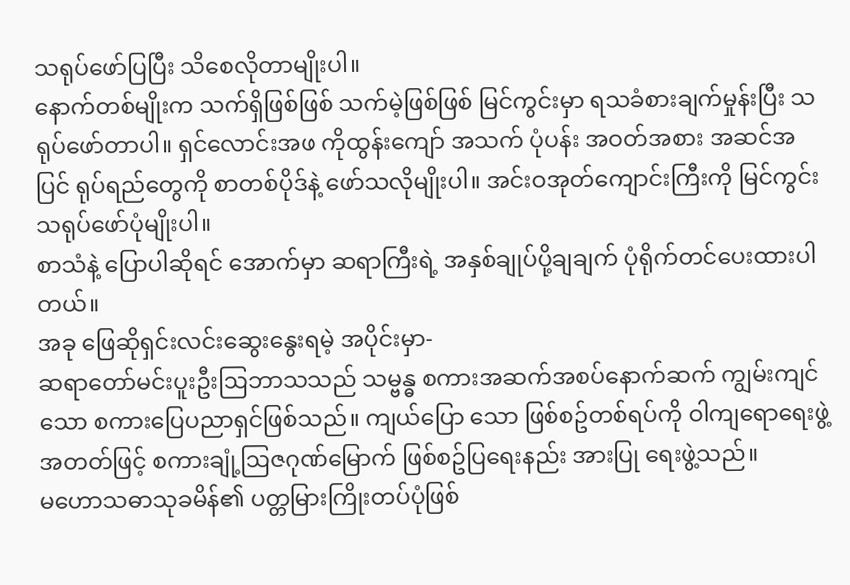သရုပ်ဖော်ပြပြီး သိစေလိုတာမျိုးပါ။
နောက်တစ်မျိုးက သက်ရှိဖြစ်ဖြစ် သက်မဲ့ဖြစ်ဖြစ် မြင်ကွင်းမှာ ရသခံစားချက်မှုန်းပြီး သရုပ်ဖော်တာပါ။ ရှင်လောင်းအဖ ကိုထွန်းကျော် အသက် ပုံပန်း အဝတ်အစား အဆင်အပြင် ရုပ်ရည်တွေကို စာတစ်ပိုဒ်နဲ့ ဖော်သလိုမျိုးပါ။ အင်းဝအုတ်ကျောင်းကြီးကို မြင်ကွင်းသရုပ်ဖော်ပုံမျိုးပါ။
စာသံနဲ့ ပြောပါဆိုရင် အောက်မှာ ဆရာကြီးရဲ့ အနှစ်ချုပ်ပို့ချချက် ပုံရိုက်တင်ပေးထားပါတယ်။
အခု ဖြေဆိုရှင်းလင်းဆွေးနွေးရမဲ့ အပိုင်းမှာ-
ဆရာတော်မင်းပူးဦးဩဘာသသည် သမ္ဗန္ဓ စကားအဆက်အစပ်နောက်ဆက် ကျွမ်းကျင်သော စကားပြေပညာရှင်ဖြစ်သည်။ ကျယ်ပြော သော ဖြစ်စဥ်တစ်ရပ်ကို ဝါကျရောရေးဖွဲ့အတတ်ဖြင့် စကားချုံ့ဩဇဂုဏ်မြောက် ဖြစ်စဥ်ပြရေးနည်း အားပြု ရေးဖွဲ့သည်။
မဟောသဓာသုခမိန်၏ ပတ္တမြားကြိုးတပ်ပုံဖြစ်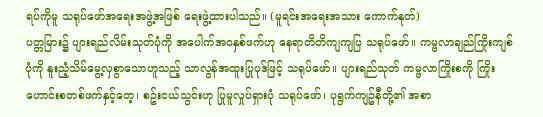ရပ်ကိုမူ သရုပ်ဖော်အရေးအဖွဲ့အဖြစ် ရေးဖွဲ့ထားပါသည်။ (မူရင်းအရေးအသား ကောက်နုတ်)
ပတ္တမြား၌ ပျားရည်လိမ်းသုတ်ပုံကို အပေါက်အဝနှစ်ဖက်ဟု နေရာတိတိကျကျပြ သရုပ်ဖော်။ ကမ္ဗလာချည်ကြိုးကျစ်ပုံကို နူးညံ့သိမ်မွေ့လှစွာသောဟူသည့် သာလွန်အထူးပြုပုဒ်ဖြင့် သရုပ်ဖော်။ ပျားရည်သုတ် ကမ္ဗလာကြိုးစကို ကြိုးဟောင်းစတစ်ဖက်နှင့်တေ့၊ စဥ်းငယ်သွင်းဟု ပြုမူလှုပ်ရှားပုံ သရုပ်ဖော်၊ ပုရွက်ကျဥ်နီတို့၏ အစာ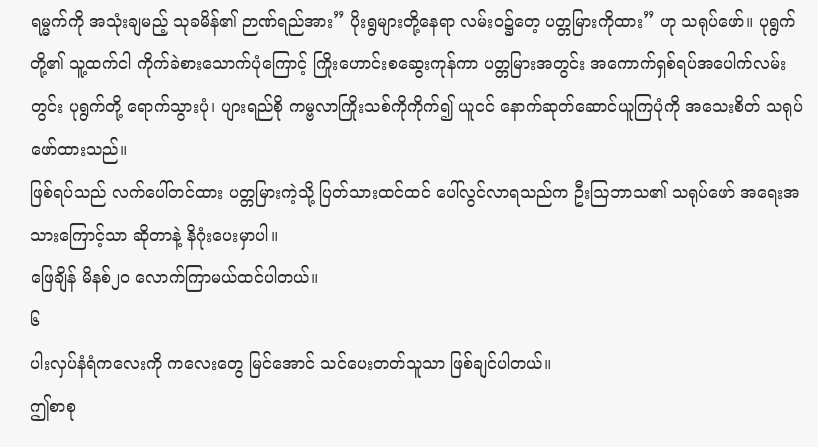ရမ္မက်ကို အသုံးချမည့် သုခမိန်၏ ဉာဏ်ရည်အား” ပိုးရွများတို့နေရာ လမ်းဝ၌တေ့ ပတ္တမြားကိုထား” ဟု သရုပ်ဖော်။ ပုရွက်တို့၏ သူ့ထက်ငါ ကိုက်ခဲစားသောက်ပုံကြောင့် ကြိုးဟောင်းစဆွေးကုန်ကာ ပတ္တမြားအတွင်း အကောက်ရှစ်ရပ်အပေါက်လမ်းတွင်း ပုရွက်တို့ ရောက်သွားပုံ၊ ပျားရည်စို ကမ္ဗလာကြိုးသစ်ကိုကိုက်၍ ယူငင် နောက်ဆုတ်ဆောင်ယူကြပုံကို အသေးစိတ် သရုပ်ဖော်ထားသည်။
ဖြစ်ရပ်သည် လက်ပေါ်တင်ထား ပတ္တမြားကဲ့သို့ ပြတ်သားထင်ထင် ပေါ်လွင်လာရသည်က ဦးဩဘာသ၏ သရုပ်ဖော် အရေးအသားကြောင့်သာ ဆိုတာနဲ့ နိဂုံးပေးမှာပါ။
ဖြေချိန် မိနစ်၂၀ လောက်ကြာမယ်ထင်ပါတယ်။
၆
ပါးလှပ်နံရံကလေးကို ကလေးတွေ မြင်အောင် သင်ပေးတတ်သူသာ ဖြစ်ချင်ပါတယ်။
ဤစာစု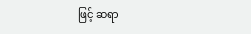ဖြင့် ဆရာ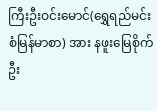ကြီးဦးဝင်းမောင်(ရွှေရည်မင်းစံမြန်မာစာ) အား နဖူးမြေစိုက် ဦး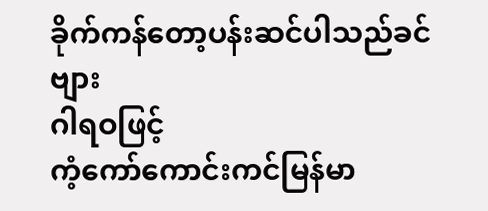ခိုက်ကန်တော့ပန်းဆင်ပါသည်ခင်ဗျား
ဂါရဝဖြင့်
ကံ့ကော်ကောင်းကင်မြန်မာ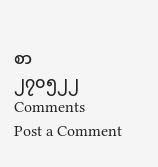စာ
၂၇၀၅၂၂
Comments
Post a Comment